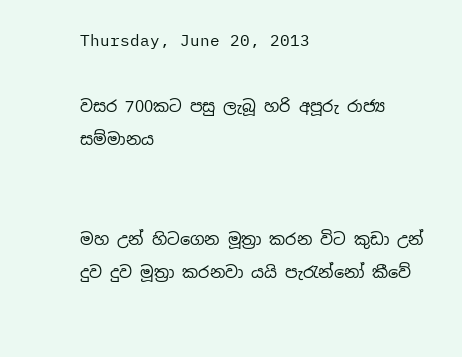Thursday, June 20, 2013

වසර 700කට පසු ලැබූ හරි අපූරු රාජ්‍ය සම්මානය


මහ උන් හිටගෙන මූත්‍රා කරන විට කුඩා උන් දුව දුව මූත්‍රා කරනවා යයි පැරැන්නෝ කීවේ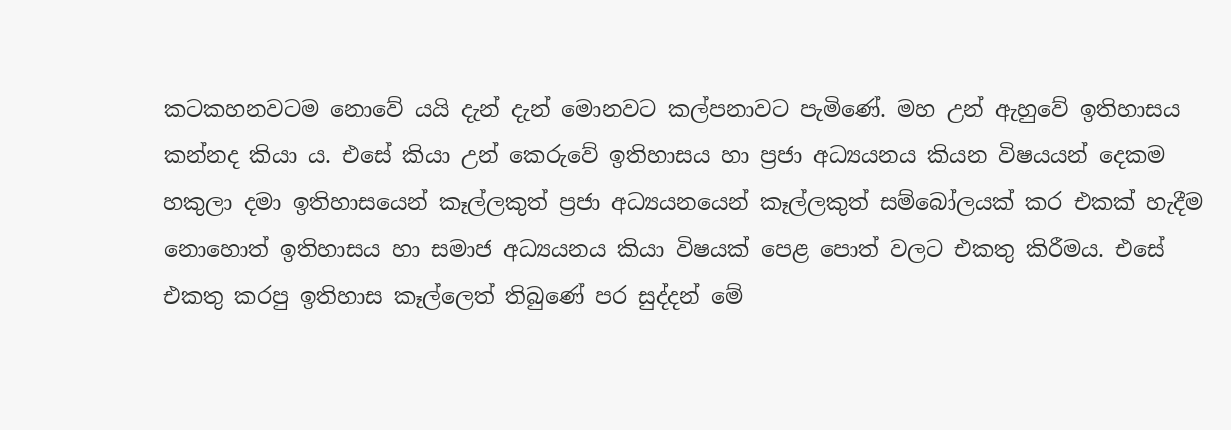කටකහනවටම නොවේ යයි දැන් දැන් මොනවට කල්පනාවට පැමිණේ. මහ උන් ඇහුවේ ඉතිහාසය කන්නද කියා ය. එසේ කියා උන් කෙරුවේ ඉතිහාසය හා ප්‍රජා අධ්‍යයනය කියන විෂයයන් දෙකම හකුලා දමා ඉතිහාසයෙන් කෑල්ලකුත් ප්‍රජා අධ්‍යයනයෙන් කෑල්ලකුත් සම්බෝලයක් කර එකක් හැදීම නොහොත් ඉතිහාසය හා සමාජ අධ්‍යයනය කියා විෂයක් පෙළ පොත් වලට එකතු කිරීමය. එසේ එකතු කරපු ඉතිහාස කෑල්ලෙත් තිබුණේ පර සුද්දන් මේ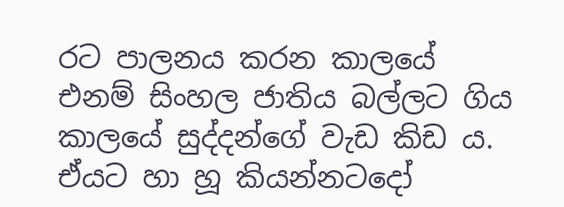රට පාලනය කරන කාලයේ එනම් සිංහල ජාතිය බල්ලට ගිය කාලයේ සුද්දන්ගේ වැඩ කිඩ ය. ඒයට හා හූ කියන්නටදෝ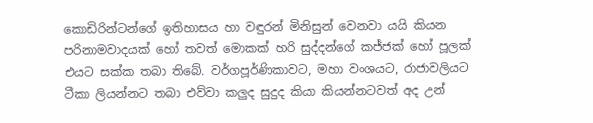කොඩිරින්ටන්ගේ ඉතිහාසය හා වඳුරන් මිනිසුන් වෙනවා යයි කියන පරිනාමවාදයක් හෝ තවත් මොකක් හරි සුද්දන්ගේ කජ්ජක් හෝ පූලක් එයට සක්ක තබා තිබේ. වර්ගපූර්ණිකාවට, මහා වංශයට, රාජාවලියට ටීකා ලියන්නට තබා එව්වා කලුද සුදුද කියා කියන්නටවත් අද උන්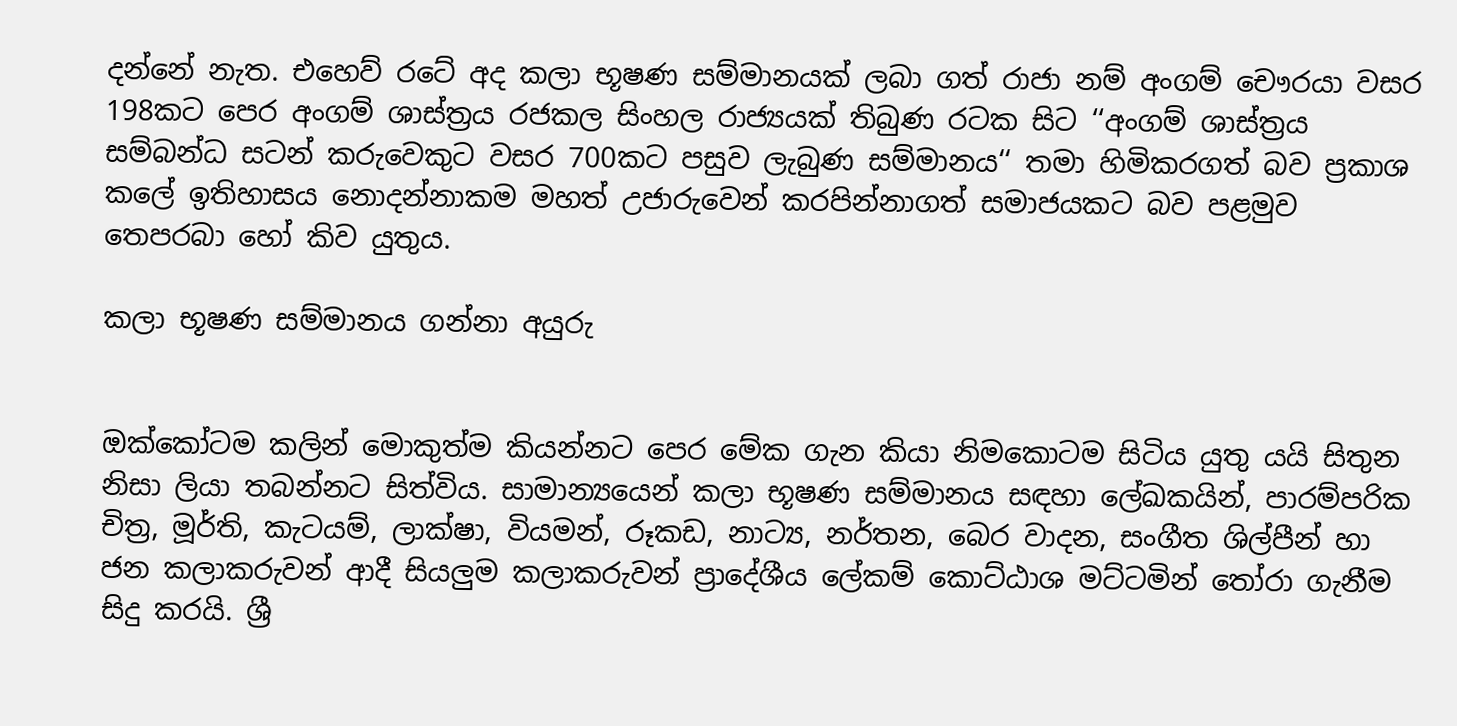දන්නේ නැත. එහෙව් රටේ අද කලා භූෂණ සම්මානයක් ලබා ගත් රාජා නම් අංගම් චෞරයා වසර 198කට පෙර අංගම් ශාස්ත්‍රය රජකල සිංහල රාජ්‍යයක් තිබුණ රටක සිට ‘‘අංගම් ශාස්ත්‍රය සම්බන්ධ සටන් කරුවෙකුට වසර 700කට පසුව ලැබුණ සම්මානය‘‘ තමා හිමිකරගත් බව ප්‍රකාශ කලේ ඉතිහාසය නොදන්නාකම මහත් උජාරුවෙන් කරපින්නාගත් සමාජයකට බව පළමුව තෙපරබා හෝ කිව යුතුය.

කලා භූෂණ සම්මානය ගන්නා අයුරු


ඔක්කෝටම කලින් මොකුත්ම කියන්නට පෙර මේක ගැන කියා නිමකොටම සිටිය යුතු යයි සිතුන නිසා ලියා තබන්නට සිත්විය. සාමාන්‍යයෙන් කලා භූෂණ සම්මානය සඳහා ලේඛකයින්, පාරම්පරික චිත්‍ර, මූර්ති, කැටයම්, ලාක්ෂා, වියමන්, රූකඩ, නාට්‍ය, නර්තන, බෙර වාදන, සංගීත ශිල්පීන් හා ජන කලාකරුවන් ආදී සියලුම කලාකරුවන් ප්‍රාදේශීය ලේකම් කොට්ඨාශ මට්ටමින් තෝරා ගැනීම සිදු කරයි. ශ්‍රී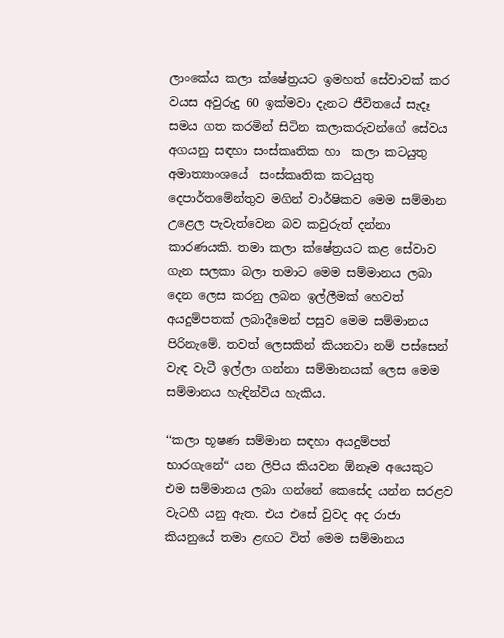ලාංකේය ක‍ලා ක්ෂේත්‍රයට ඉමහත් සේවාවක් කර  වයස අවුරුදු 60 ඉක්මවා දැනට ජීවිතයේ සැදෑ සමය ගත කරමින් සිටින කලාකරුවන්ගේ සේවය අගයනු සඳහා සංස්කෘතික හා  කලා කටයුතු අමාත්‍යාංශයේ  සංස්කෘතික කටයුතු දෙපාර්තමේන්තුව මගින් වාර්ෂිකව මෙම සම්මාන උළෙල පැවැත්වෙන බව කවුරුත් දන්නා කාරණයකි. තමා කලා ක්ෂේත්‍රයට කළ සේවාව ගැන සලකා බලා තමාට මෙම සම්මානය ලබා දෙන ලෙස කරනු ලබන ඉල්ලීමක් හෙවත් අයදුම්පතක් ලබාදීමෙන් පසුව මෙම සම්මානය පිරිනැමේ. තවත් ලෙසකින් කියනවා නම් පස්සෙන් වැඳ වැටී ඉල්ලා ගන්නා සම්මානයක් ලෙස මෙම සම්මානය හැඳින්විය හැකිය.

‘‘කලා භූෂණ සම්මාන සඳහා අයදුම්පත් භාරගැනේ“ යන ලිපිය කියවන ඕනෑම අයෙකුට එම සම්මානය ලබා ගන්නේ කෙසේද යන්න සරළව වැටහී යනු ඇත. එය එසේ වුවද අද රාජා කියනුයේ තමා ළඟට විත් මෙම සම්මානය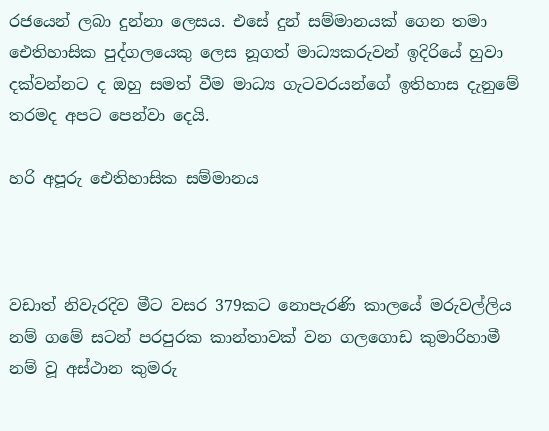රජයෙන් ලබා දුන්නා ලෙසය. එසේ දුන් සම්මානයක් ගෙන තමා ඓතිහාසික පුද්ගලයෙකු ලෙස නූගත් මාධ්‍යකරුවන් ඉදිරියේ හුවා දක්වන්නට ද ඔහු සමත් වීම මාධ්‍ය ගැටවරයන්ගේ ඉතිහාස දැනුමේ තරමද අපට පෙන්වා දෙයි.

හරි අපූරු ඓතිහාසික සම්මානය



වඩාත් නිවැරදිව මීට වසර 379කට නොපැරණි කාලයේ මරුවල්ලිය නම් ගමේ සටන් පරපුරක කාන්තාවක් වන ගලගොඩ කුමාරිහාමී නම් වූ අස්ථාන කුමරු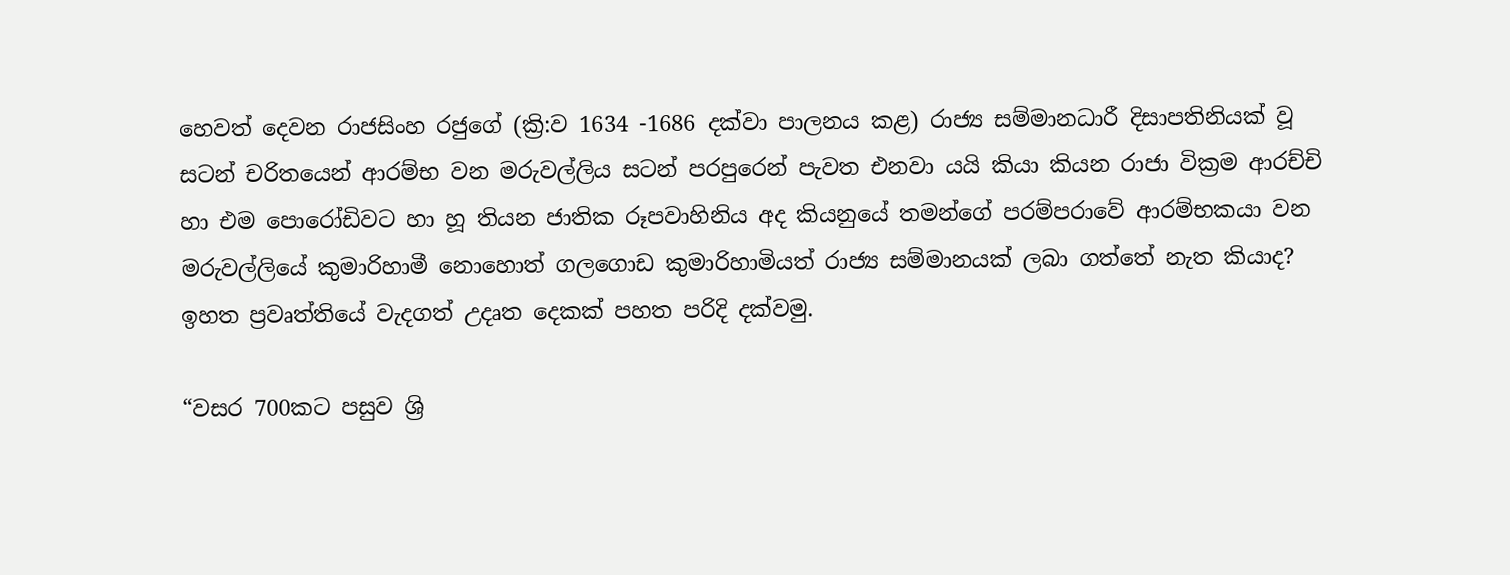හෙවත් දෙවන රාජසිංහ රජුගේ (ක්‍රි:ව 1634 -1686 දක්වා පාලනය කළ) රාජ්‍ය සම්මානධාරී දිසාපතිනියක් වූ සටන් චරිතයෙන් ආරම්භ වන මරුවල්ලිය සටන් පරපුරෙන් පැවත එනවා යයි කියා කියන රාජා වික්‍රම ආරච්චි හා එම පොරෝඩිවට හා හූ තියන ජාතික රූපවාහිනිය අද කියනුයේ තමන්ගේ පරම්පරාවේ ආරම්භකයා වන මරුවල්ලියේ කුමාරිහාමී නොහොත් ගලගොඩ කුමාරිහාමියත් රාජ්‍ය සම්මානයක් ලබා ගත්තේ නැත කියාද?  ඉහත ප්‍රවෘත්තියේ වැදගත් උදෘත දෙකක් පහත පරිදි දක්වමු.

“වසර 700කට පසුව ශ්‍රි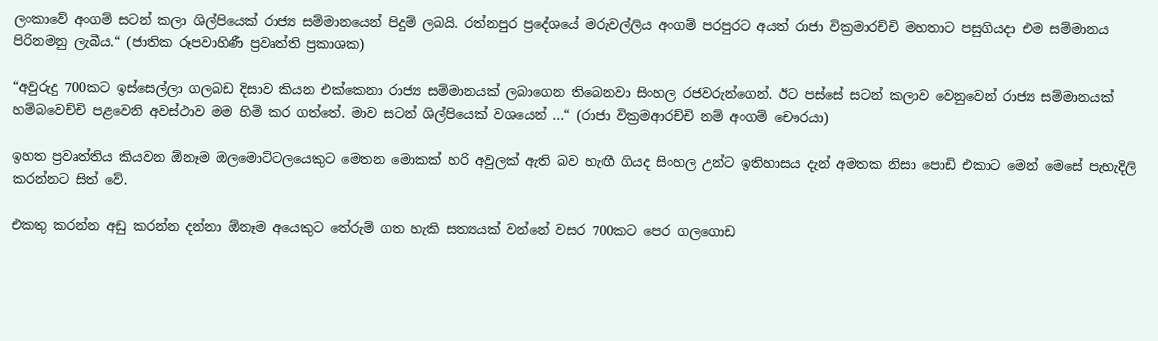ලංකාවේ අංගම් සටන් කලා ශිල්පියෙක් රාජ්‍ය සම්මානයෙන් පිදුම් ලබයි. රත්නපුර ප්‍රදේශයේ මරුවල්ලිය අංගම් පරපුරට අයත් රාජා වික්‍රමාරච්චි මහතාට පසුගියදා එම සම්මානය පිරිනමනු ලැබීය.“ (ජාතික රූපවාහිණී ප්‍රවෘත්ති ප්‍රකාශක)

“අවුරුදු 700කට ඉස්සෙල්ලා ගලබඩ දිසාව කියන එක්කෙනා රාජ්‍ය සම්මානයක් ලබාගෙන තිබෙනවා සිංහල රජවරුන්ගෙන්. ඊට පස්සේ සටන් කලාව වෙනුවෙන් රාජ්‍ය සම්මානයක් හම්බවෙච්චි පළවෙනි අවස්ථාව මම හිමි කර ගත්තේ. මාව සටන් ශිල්පියෙක් වශයෙන් ...“ (රාජා වික්‍රමආරච්චි නම් අංගම් චෞරයා)

ඉහත ප්‍රවෘත්තිය කියවන ඕනෑම ඔලමොට්ටලයෙකුට මෙතන මොකක් හරි අවුලක් ඇති බව හැඟී ගියද සිංහල උන්ට ඉතිහාසය දැන් අමතක නිසා පොඩි එකාට මෙන් මෙසේ පැහැදිලි කරන්නට සිත් වේ.

එකතු කරන්න අඩු කරන්න දන්නා ඕනෑම අයෙකුට තේරුම් ගත හැකි සත්‍යයක් වන්නේ වසර 700කට පෙර ගලගොඩ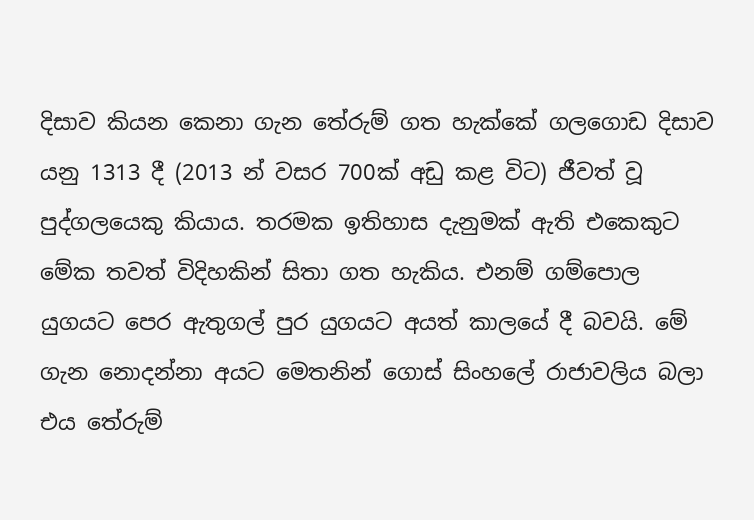දිසාව කියන කෙනා ගැන තේරුම් ගත හැක්කේ ගලගොඩ දිසාව යනු 1313 දී (2013 න් වසර 700ක් අඩු කළ විට) ජීවත් වූ පුද්ගලයෙකු කියාය. තරමක ඉතිහාස දැනුමක් ඇති එකෙකුට මේක තවත් විදිහකින් සිතා ගත හැකිය. එනම් ගම්පොල යුගයට පෙර ඇතුගල් පුර යුගයට අයත් කාලයේ දී බවයි. මේ ගැන නොදන්නා අයට මෙතනින් ගොස් සිංහලේ රාජාවලිය බලා එය තේරුම්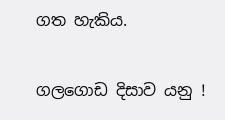ගත හැකිය.

ගලගොඩ දිසාව යනු !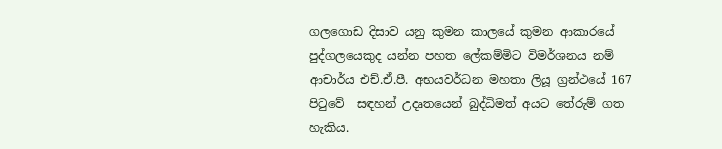ගලගොඩ දිසාව යනු කුමන කාලයේ කුමන ආකාරයේ පුද්ගලයෙකුද යන්න පහත ලේකම්මිට විමර්ශනය නම් ආචාර්ය එච්.ඒ.පී. අභයවර්ධන මහතා ලියූ ග්‍රන්ථයේ 167 පිටුවේ  සඳහන් උදෘතයෙන් බුද්ධිමත් අයට තේරුම් ගත හැකිය.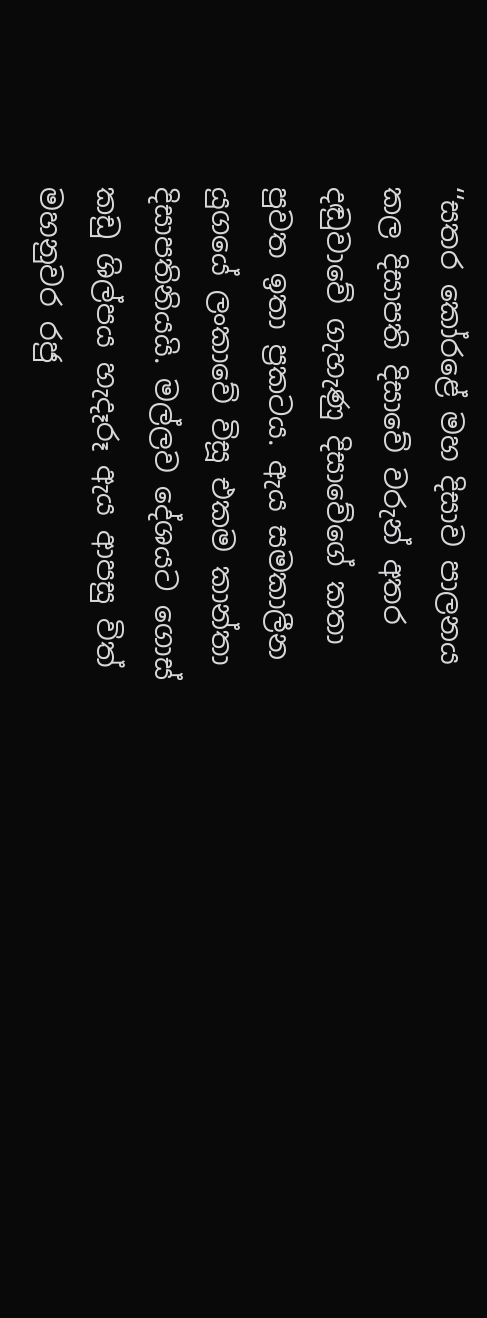‘‘සතර කෝරළේ මහ දිසාව පාලනය කල දිසාපති දිසාවේ වරුන් අතර දඬුවාවේ ගැහැණු දිසාවේගේ කතා පුවත ඉතා ප්‍රකටය. ඇය සමකාලීන යුගයේ ලංකාවේ විසූ එකම කාන්තා දිසාපතිනියයි. මල්ලව දේශයට ගොස් කඩු ශිල්පය හැදෑරූ ඇය ආපසු විත් මහනුවර රජු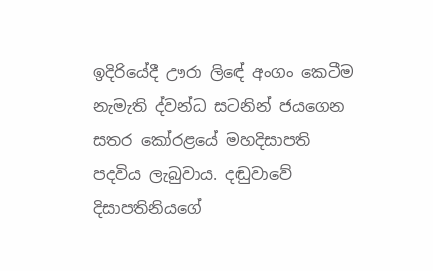ඉදිරියේදී ඌරා ලිඳේ අංගං කෙටීම නැමැති ද්වන්ධ සටනින් ජයගෙන සතර කෝරළයේ මහදිසාපති පදවිය ලැබුවාය. දඬුවාවේ දිසාපතිනියගේ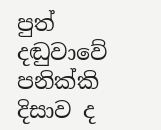පුත් දඬුවාවේ පනික්කි දිසාව ද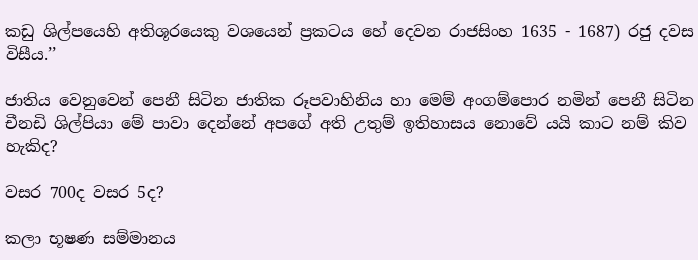කඩු ශිල්පයෙහි අතිශූරයෙකු වශයෙන් ප්‍රකටය හේ දෙවන රාජසිංහ 1635 - 1687) රජු දවස විසීය.’’

ජාතිය වෙනුවෙන් පෙනී සිටින ජාතික රූපවාහිනිය හා මෙම් අංගම්පොර නමින් පෙනී සිටින චීනඩි ශිල්පියා මේ පාවා දෙන්නේ අපගේ අති උතුම් ඉතිහාසය නොවේ යයි කාට නම් කිව හැකිද?

වසර 700ද වසර 5ද?

කලා භූෂණ සම්මානය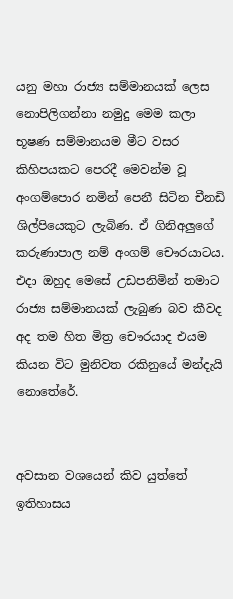යනු මහා රාජ්‍ය සම්මානයක් ලෙස නොපිලිගන්නා නමුදු මෙම කලා භූෂණ සම්මානයම මීට වසර කිහිපයකට පෙරදී මෙවන්ම වූ අංගම්පොර නමින් පෙනී සිටින චීනඩි ශිල්පියෙකුට ලැබිණ. ඒ ගිනිඅලුගේ කරුණාපාල නම් අංගම් චෞරයාටය. එදා ඔහුද මෙසේ උඩපනිමින් තමාට රාජ්‍ය සම්මානයක් ලැබුණ බව කීවද අද තම හිත මිත්‍ර චෞරයාද එයම කියන විට මුනිවත රකිනුයේ මන්දැයි නොතේරේ.


අවසාන වශයෙන් කිව යුත්තේ ඉතිහාසය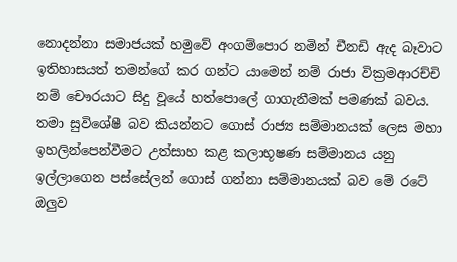නොදන්නා සමාජයක් හමුවේ අංගම්පොර නමින් චීනඩි ඇද බෑවාට ඉතිහාසයත් තමන්ගේ කර ගන්ට යාමෙන් නම් රාජා වික්‍රමආරච්චි නම් චෞරයාට සිදු වූයේ හත්පොලේ ගාගැනීමක් පමණක් බවය. තමා සුවිශේෂී බව කියන්නට ගොස් රාජ්‍ය සම්මානයක් ලෙස මහා ඉහලින්පෙන්වීමට උත්සාහ කළ කලාභූෂණ සම්මානය යනු ඉල්ලාගෙන පස්සේලන් ගොස් ගන්නා සම්මානයක් බව මේ රටේ ඔලුව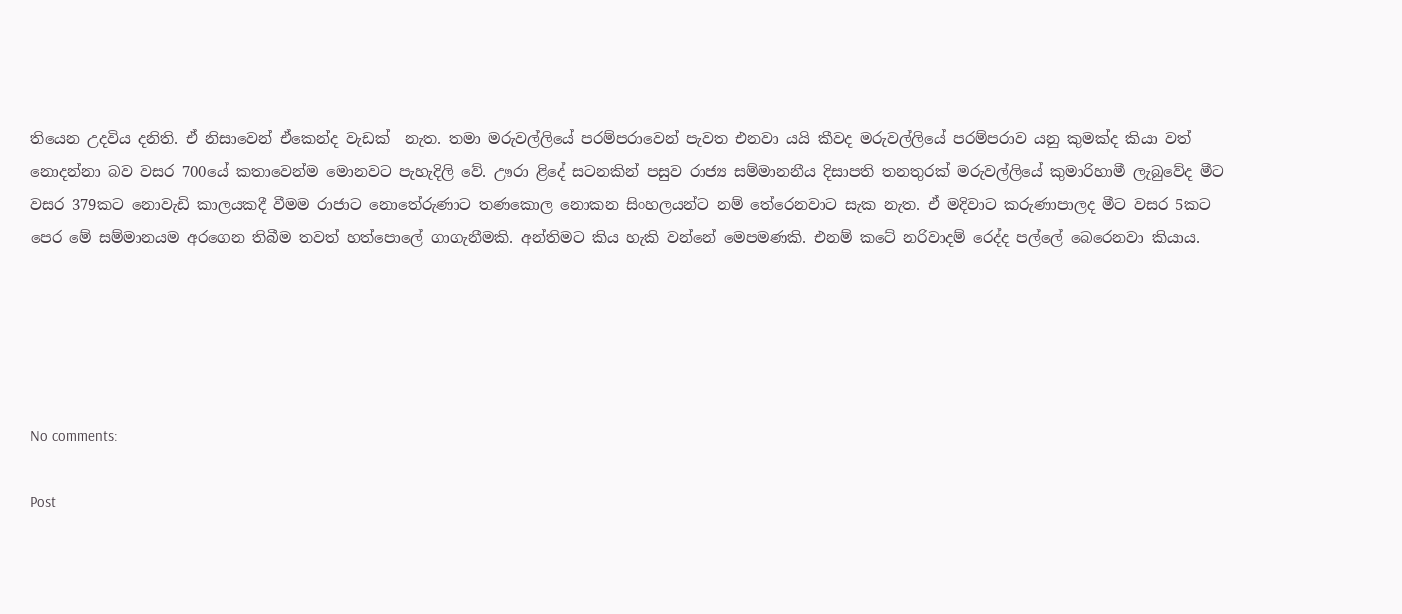තියෙන උදවිය දනිති. ඒ නිසාවෙන් ඒකෙන්ද වැඩක්  නැත. තමා මරුවල්ලියේ පරම්පරාවෙන් පැවත එනවා යයි කීවද මරුවල්ලියේ පරම්පරාව යනු කුමක්ද කියා වත් නොදන්නා බව වසර 700යේ කතාවෙන්ම මොනවට පැහැදිලි වේ. ඌරා ළිදේ සටනකින් පසුව රාජ්‍ය සම්මානනීය දිසාපති තනතුරක් මරුවල්ලියේ කුමාරිහාමී ලැබුවේද මීට වසර 379කට නොවැඩි කාලයකදී වීමම රාජාට නොතේරුණාට තණකොල නොකන සිංහලයන්ට නම් තේරෙනවාට සැක නැත. ඒ මදිවාට කරුණාපාලද මීට වසර 5කට පෙර මේ සම්මානයම අරගෙන තිබීම තවත් හත්පොලේ ගාගැනීමකි. අන්තිමට කිය හැකි වන්නේ මෙපමණකි. එනම් කටේ නරිවාදම් රෙද්ද පල්ලේ බෙරෙනවා කියාය.





No comments:

Post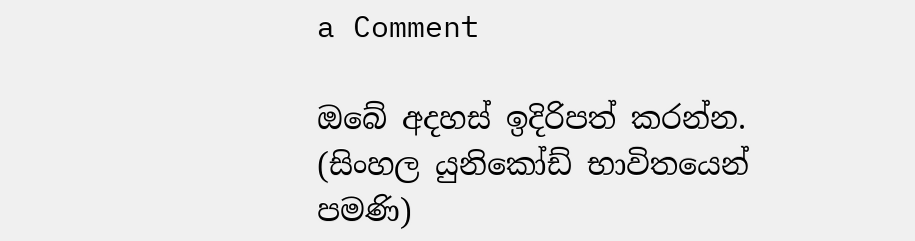a Comment

ඔබේ අදහස් ඉදිරිපත් කරන්න.
(සිංහල යුනිකෝඩ් භාවිතයෙන් පමණි)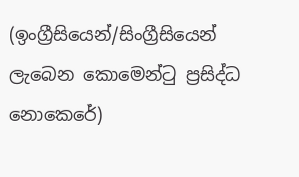(ඉංග්‍රීසියෙන්/සිංග්‍රීසියෙන් ලැබෙන කොමෙන්ටු ප්‍රසිද්ධ නොකෙරේ)